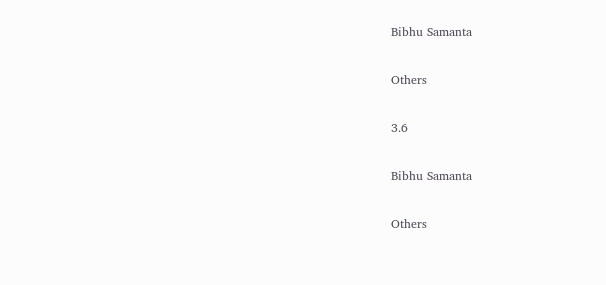Bibhu Samanta

Others

3.6

Bibhu Samanta

Others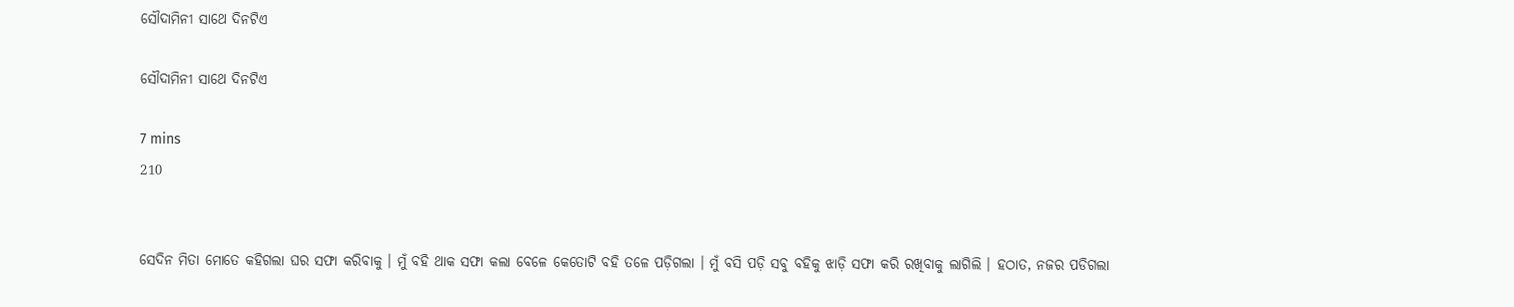ସୌଦାମିନୀ ସାଥେ ଦିନଟିଏ

ସୌଦାମିନୀ ସାଥେ ଦିନଟିଏ

7 mins
210


ସେଦିନ ମିତା ମୋତେ କହିଗଲା ଘର ସଫା କରିବାକୁ । ମୁଁ ବହି ଥାକ ସଫା କଲା ବେଳେ କେତୋଟି ବହି ତଳେ ପଡ଼ିଗଲା । ମୁଁ ବସି ପଡ଼ି ସବୁ ବହିକୁ ଝାଡ଼ି ସଫା କରି ରଖିବାକୁ ଲାଗିଲି । ହଠାତ, ନଜର ପଡିଗଲା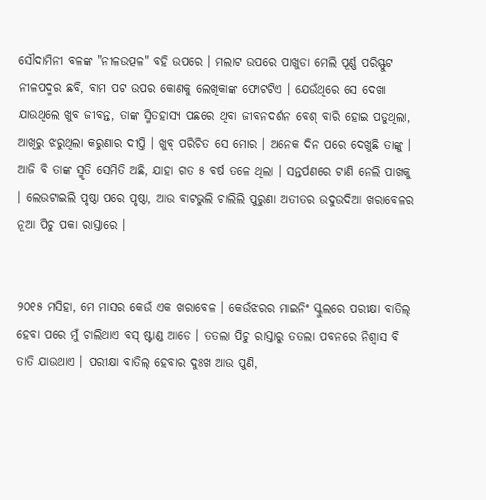ସୌଦାମିନୀ ବଳଙ୍କ "ନୀଳଉତ୍ପଳ" ବହି ଉପରେ । ମଲାଟ ଉପରେ ପାଖୁଡା ମେଲି ପୂର୍ଣ୍ଣ ପରିସ୍ଫୁଟ ନୀଳପଦ୍ମର ଛବି, ବାମ ପଟ ଉପର କୋଣକୁ ଲେଖିକାଙ୍କ ଫୋଟଟିଏ । ଯେଉଁଥିରେ ସେ ଦେଖା ଯାଉଥିଲେ ଖୁବ ଜୀବନ୍ତ, ତାଙ୍କ ସ୍ମିତହାସ୍ୟ ପଛରେ ଥିବା ଜୀବନଦର୍ଶନ ବେଶ୍ ବାରି ହୋଇ ପଡୁଥିଲା, ଆଖିରୁ ଝରୁଥିଲା କରୁଣାର ଦୀପ୍ତି । ଖୁବ୍ ପରିଚିତ ସେ ମୋର । ଅନେକ ଦିନ ପରେ ଦେଖୁଛି ତାଙ୍କୁ । ଆଜି ବି ତାଙ୍କ ସ୍ମୃତି ସେମିତି ଅଛି, ଯାହା ଗତ ୫ ବର୍ଷ ତଳେ ଥିଲା । ସନ୍ତର୍ପଣରେ ଟାଣି ନେଲି ପାଖକୁ । ଲେଉଟାଇଲି ପୃଷ୍ଠା ପରେ ପୃଷ୍ଠା, ଆଉ ବାଟଭୁଲି ଚାଲିଲି ପୁରୁଣା ଅତୀତର ଉଦୁଉଦିଆ ଖରାବେଳର ନୂଆ ପିଚୁ ପକା ରାସ୍ତାରେ ।


୨୦୧୫ ମସିହା, ମେ ମାସର କେଉଁ ଏକ ଖରାବେଳ । କେଉଁଝରର ମାଇନିଂ ସ୍କୁଲରେ ପରୀକ୍ଷା ବାତିଲ୍ ହେବା ପରେ ମୁଁ ଚାଲିଥାଏ ବସ୍ ଷ୍ଟାଣ୍ଡ ଆଡେ । ତତଲା ପିଚୁ ରାସ୍ତାରୁ ତତଲା ପବନରେ ନିଶ୍ୱାସ ବି ତାତି ଯାଉଥାଏ । ପରୀକ୍ଷା ବାତିଲ୍ ହେବାର ଦୁଃଖ ଆଉ ପୁଣି,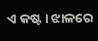ଏ କଷ୍ଟ । ଝାଳରେ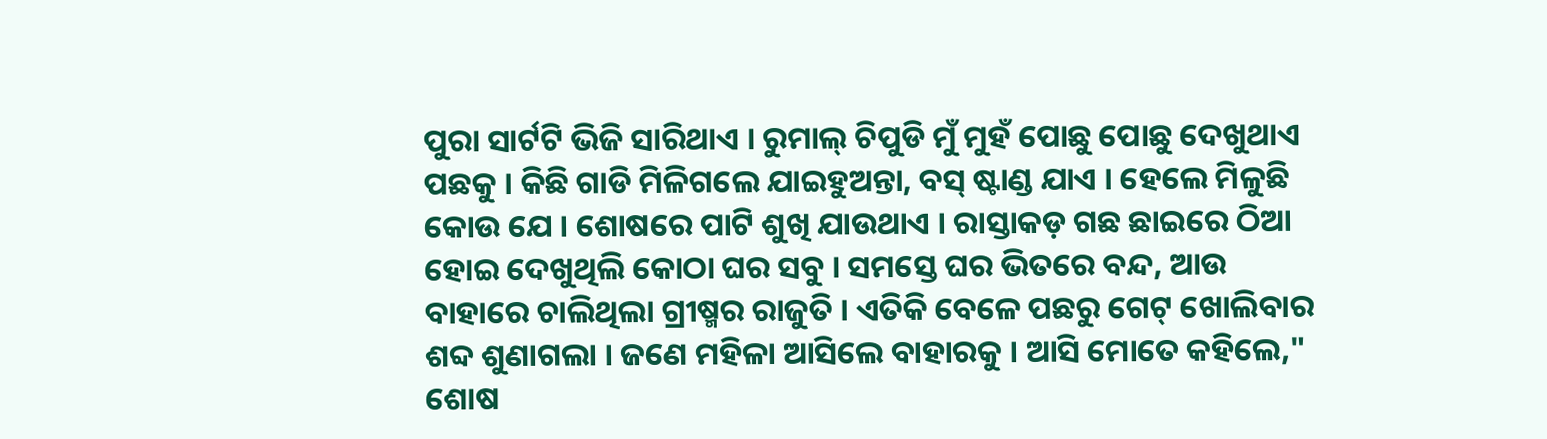ପୁରା ସାର୍ଟଟି ଭିଜି ସାରିଥାଏ । ରୁମାଲ୍ ଚିପୁଡି ମୁଁ ମୁହଁ ପୋଛୁ ପୋଛୁ ଦେଖୁଥାଏ ପଛକୁ । କିଛି ଗାଡି ମିଳିଗଲେ ଯାଇହୁଅନ୍ତା, ବସ୍ ଷ୍ଟାଣ୍ଡ ଯାଏ । ହେଲେ ମିଳୁଛି କୋଉ ଯେ । ଶୋଷରେ ପାଟି ଶୁଖି ଯାଉଥାଏ । ରାସ୍ତାକଡ଼ ଗଛ ଛାଇରେ ଠିଆ ହୋଇ ଦେଖୁଥିଲି କୋଠା ଘର ସବୁ । ସମସ୍ତେ ଘର ଭିତରେ ବନ୍ଦ, ଆଉ ବାହାରେ ଚାଲିଥିଲା ଗ୍ରୀଷ୍ମର ରାଜୁତି । ଏତିକି ବେଳେ ପଛରୁ ଗେଟ୍ ଖୋଲିବାର ଶବ୍ଦ ଶୁଣାଗଲା । ଜଣେ ମହିଳା ଆସିଲେ ବାହାରକୁ । ଆସି ମୋତେ କହିଲେ," ଶୋଷ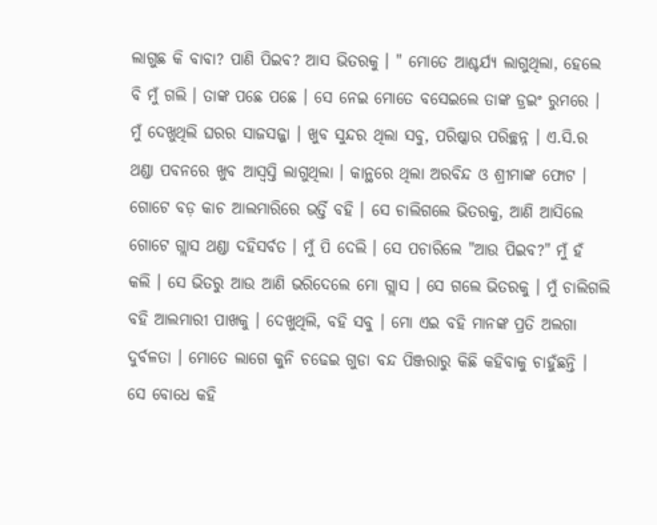ଲାଗୁଛ କି ବାବା? ପାଣି ପିଇବ? ଆସ ଭିତରକୁ । " ମୋତେ ଆଶ୍ଚର୍ଯ୍ୟ ଲାଗୁଥିଲା, ହେଲେ ବି ମୁଁ ଗଲି । ତାଙ୍କ ପଛେ ପଛେ । ସେ ନେଇ ମୋତେ ବସେଇଲେ ତାଙ୍କ ଡ୍ରଇଂ ରୁମରେ । ମୁଁ ଦେଖୁଥିଲି ଘରର ସାଜସଜ୍ଜା । ଖୁବ ସୁନ୍ଦର ଥିଲା ସବୁ, ପରିଷ୍କାର ପରିଚ୍ଛନ୍ନ । ଏ.ସି.ର ଥଣ୍ଡା ପବନରେ ଖୁବ ଆସ୍ୱସ୍ତି ଲାଗୁଥିଲା । କାନ୍ଥରେ ଥିଲା ଅରବିନ୍ଦ ଓ ଶ୍ରୀମାଙ୍କ ଫୋଟ । ଗୋଟେ ବଡ଼ କାଚ ଆଲମାରିରେ ଭର୍ତ୍ତି ବହି । ସେ ଚାଲିଗଲେ ଭିତରକୁ, ଆଣି ଆସିଲେ ଗୋଟେ ଗ୍ଲାସ ଥଣ୍ଡା ଦହିସର୍ବତ । ମୁଁ ପି ଦେଲି । ସେ ପଚାରିଲେ "ଆଉ ପିଇବ?" ମୁଁ ହଁ କଲି । ସେ ଭିତରୁ ଆଉ ଆଣି ଭରିଦେଲେ ମୋ ଗ୍ଲାସ । ସେ ଗଲେ ଭିତରକୁ । ମୁଁ ଚାଲିଗଲି ବହି ଆଲମାରୀ ପାଖକୁ । ଦେଖୁଥିଲି, ବହି ସବୁ । ମୋ ଏଇ ବହି ମାନଙ୍କ ପ୍ରତି ଅଲଗା ଦୁର୍ବଳତା । ମୋତେ ଲାଗେ କୁନି ଚଢେଇ ଗୁଡା ବନ୍ଦ ପିଞ୍ଜରାରୁ କିଛି କହିବାକୁ ଚାହୁଁଛନ୍ତି । ସେ ବୋଧେ କହି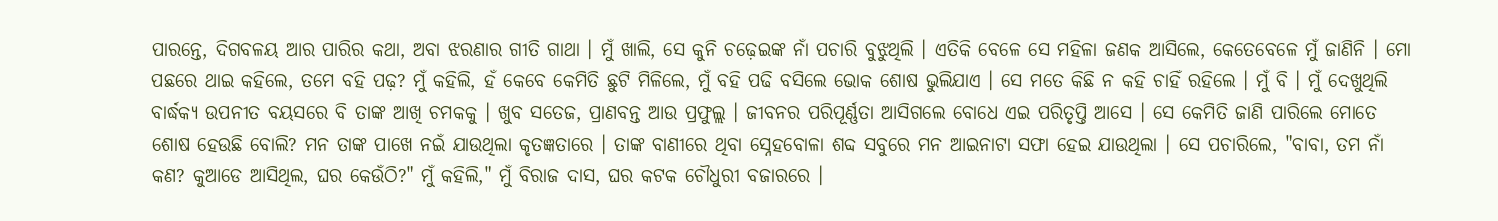ପାରନ୍ତେ, ଦିଗବଳୟ ଆର ପାରିର କଥା, ଅବା ଝରଣାର ଗୀତି ଗାଥା । ମୁଁ ଖାଲି, ସେ କୁନି ଚଢ଼େଇଙ୍କ ନାଁ ପଚାରି ବୁଝୁଥିଲି । ଏତିକି ବେଳେ ସେ ମହିଳା ଜଣକ ଆସିଲେ, କେତେବେଳେ ମୁଁ ଜାଣିନି । ମୋ ପଛରେ ଥାଇ କହିଲେ, ତମେ ବହି ପଢ଼? ମୁଁ କହିଲି, ହଁ କେବେ କେମିତି ଛୁଟି ମିଳିଲେ, ମୁଁ ବହି ପଢି ବସିଲେ ଭୋକ ଶୋଷ ଭୁଲିଯାଏ । ସେ ମତେ କିଛି ନ କହି ଚାହିଁ ରହିଲେ । ମୁଁ ବି । ମୁଁ ଦେଖୁଥିଲି ବାର୍ଦ୍ଧକ୍ୟ ଉପନୀତ ବୟସରେ ବି ତାଙ୍କ ଆଖି ଚମକକୁ । ଖୁବ ସତେଜ, ପ୍ରାଣବନ୍ତ ଆଉ ପ୍ରଫୁଲ୍ଲ । ଜୀବନର ପରିପୂର୍ଣ୍ଣତା ଆସିଗଲେ ବୋଧେ ଏଇ ପରିତୃପ୍ତି ଆସେ । ସେ କେମିତି ଜାଣି ପାରିଲେ ମୋତେ ଶୋଷ ହେଉଛି ବୋଲି? ମନ ତାଙ୍କ ପାଖେ ନଇଁ ଯାଉଥିଲା କୃତଜ୍ଞତାରେ । ତାଙ୍କ ବାଣୀରେ ଥିବା ସ୍ନେହବୋଳା ଶବ୍ଦ ସବୁରେ ମନ ଆଇନାଟା ସଫା ହେଇ ଯାଉଥିଲା । ସେ ପଚାରିଲେ, "ବାବା, ତମ ନାଁ କଣ? କୁଆଡେ ଆସିଥିଲ, ଘର କେଉଁଠି?" ମୁଁ କହିଲି," ମୁଁ ବିରାଜ ଦାସ, ଘର କଟକ ଚୌଧୁରୀ ବଜାରରେ ।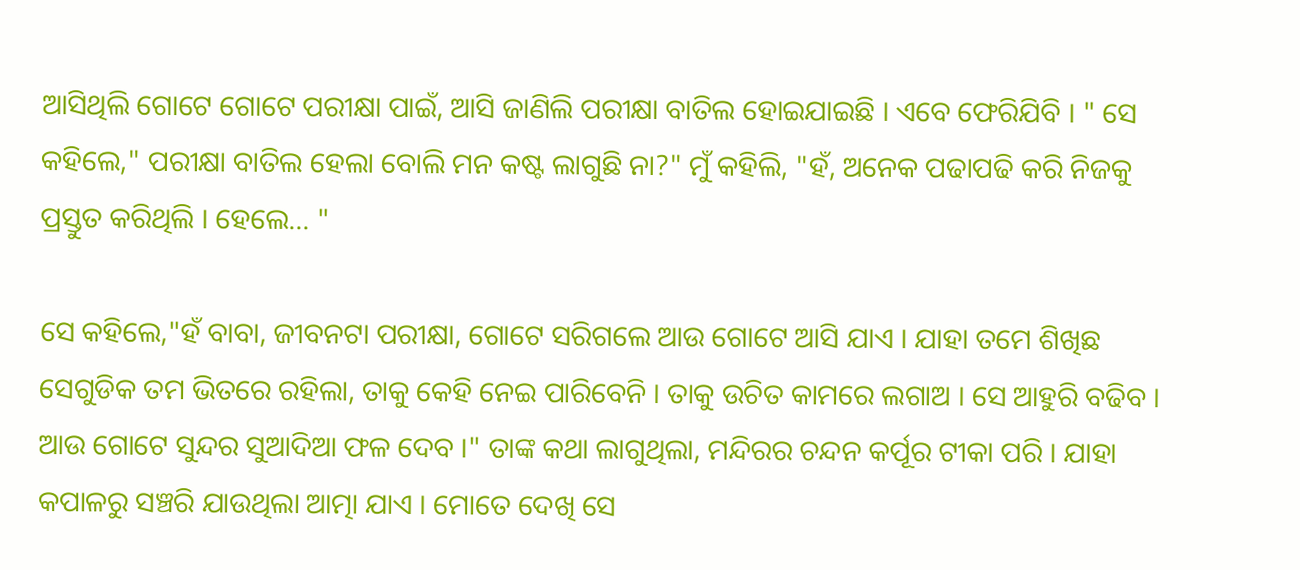ଆସିଥିଲି ଗୋଟେ ଗୋଟେ ପରୀକ୍ଷା ପାଇଁ, ଆସି ଜାଣିଲି ପରୀକ୍ଷା ବାତିଲ ହୋଇଯାଇଛି । ଏବେ ଫେରିଯିବି । " ସେ କହିଲେ," ପରୀକ୍ଷା ବାତିଲ ହେଲା ବୋଲି ମନ କଷ୍ଟ ଲାଗୁଛି ନା?" ମୁଁ କହିଲି, "ହଁ, ଅନେକ ପଢାପଢି କରି ନିଜକୁ ପ୍ରସ୍ତୁତ କରିଥିଲି । ହେଲେ... "

ସେ କହିଲେ,"ହଁ ବାବା, ଜୀବନଟା ପରୀକ୍ଷା, ଗୋଟେ ସରିଗଲେ ଆଉ ଗୋଟେ ଆସି ଯାଏ । ଯାହା ତମେ ଶିଖିଛ ସେଗୁଡିକ ତମ ଭିତରେ ରହିଲା, ତାକୁ କେହି ନେଇ ପାରିବେନି । ତାକୁ ଉଚିତ କାମରେ ଲଗାଅ । ସେ ଆହୁରି ବଢିବ । ଆଉ ଗୋଟେ ସୁନ୍ଦର ସୁଆଦିଆ ଫଳ ଦେବ ।" ତାଙ୍କ କଥା ଲାଗୁଥିଲା, ମନ୍ଦିରର ଚନ୍ଦନ କର୍ପୂର ଟୀକା ପରି । ଯାହା କପାଳରୁ ସଞ୍ଚରି ଯାଉଥିଲା ଆତ୍ମା ଯାଏ । ମୋତେ ଦେଖି ସେ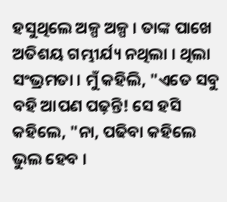ହସୁଥିଲେ ଅଳ୍ପ ଅଳ୍ପ । ତାଙ୍କ ପାଖେ ଅତିଶୟ ଗମ୍ଭୀର୍ଯ୍ୟ ନଥିଲା । ଥିଲା ସଂଭ୍ରମତା । ମୁଁ କହିଲି, "ଏତେ ସବୁ ବହି ଆପଣ ପଢ଼ନ୍ତି! ସେ ହସି କହିଲେ, "ନା, ପଢିବା କହିଲେ ଭୁଲ ହେବ ।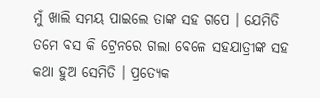ମୁଁ ଖାଲି ସମୟ ପାଇଲେ ତାଙ୍କ ସହ ଗପେ । ଯେମିତି ତମେ ବସ କି ଟ୍ରେନରେ ଗଲା ବେଳେ ସହଯାତ୍ରୀଙ୍କ ସହ କଥା ହୁଅ ସେମିତି । ପ୍ରତ୍ୟେକ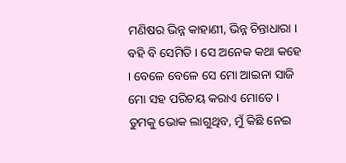ମଣିଷର ଭିନ୍ନ କାହାଣୀ, ଭିନ୍ନ ଚିନ୍ତାଧାରା । ବହି ବି ସେମିତି । ସେ ଅନେକ କଥା କହେ । ବେଳେ ବେଳେ ସେ ମୋ ଆଇନା ସାଜି ମୋ ସହ ପରିଚୟ କରାଏ ମୋତେ । ତୁମକୁ ଭୋକ ଲାଗୁଥିବ, ମୁଁ କିଛି ନେଇ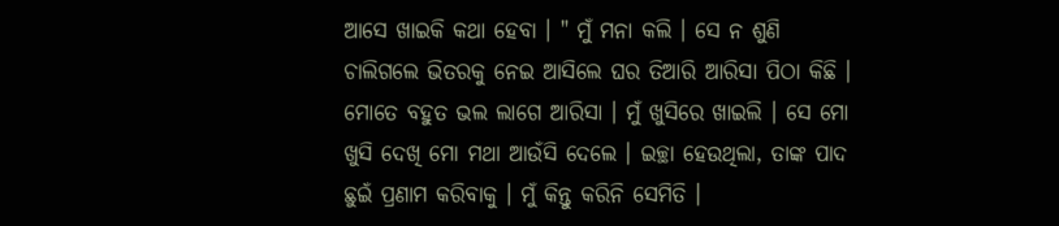ଆସେ ଖାଇକି କଥା ହେବା । " ମୁଁ ମନା କଲି । ସେ ନ ଶୁଣି ଚାଲିଗଲେ ଭିତରକୁ ନେଇ ଆସିଲେ ଘର ତିଆରି ଆରିସା ପିଠା କିଛି । ମୋତେ ବହୁତ ଭଲ ଲାଗେ ଆରିସା । ମୁଁ ଖୁସିରେ ଖାଇଲି । ସେ ମୋ ଖୁସି ଦେଖି ମୋ ମଥା ଆଉଁସି ଦେଲେ । ଇଚ୍ଛା ହେଉଥିଲା, ତାଙ୍କ ପାଦ ଛୁଇଁ ପ୍ରଣାମ କରିବାକୁ । ମୁଁ କିନ୍ତୁ କରିନି ସେମିତି ।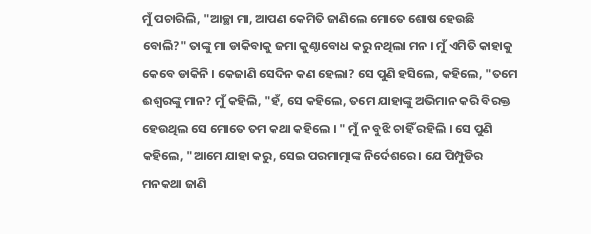ମୁଁ ପଚାରିଲି, "ଆଚ୍ଛା ମା, ଆପଣ କେମିତି ଜାଣିଲେ ମୋତେ ଶୋଷ ହେଉଛି ବୋଲି?" ତାଙ୍କୁ ମା ଡାକିବାକୁ ଜମା କୁଣ୍ଠାବୋଧ କରୁ ନଥିଲା ମନ । ମୁଁ ଏମିତି କାହାକୁ କେବେ ଡାକିନି । କେଜାଣି ସେଦିନ କଣ ହେଲା? ସେ ପୁଣି ହସିଲେ, କହିଲେ, "ତମେ ଈଶ୍ୱରଙ୍କୁ ମାନ? ମୁଁ କହିଲି, "ହଁ, ସେ କହିଲେ, ତମେ ଯାହାଙ୍କୁ ଅଭିମାନ କରି ବିରକ୍ତ ହେଉଥିଲ ସେ ମୋତେ ତମ କଥା କହିଲେ । " ମୁଁ ନ ବୁଝି ଚାହିଁ ରହିଲି । ସେ ପୁଣି କହିଲେ, "ଆମେ ଯାହା କରୁ, ସେଇ ପରମାତ୍ମାଙ୍କ ନିର୍ଦେଶରେ । ଯେ ପିମ୍ପୁଡିର ମନକଥା ଜାଣି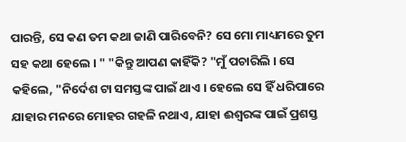ପାରନ୍ତି, ସେ କଣ ତମ କଥା ଜାଣି ପାରିବେନି? ସେ ମୋ ମାଧ୍ୟମରେ ତୁମ ସହ କଥା ହେଲେ । " "କିନ୍ତୁ ଆପଣ କାହିଁକି? "ମୁଁ ପଚାରିଲି । ସେ କହିଲେ, "ନିର୍ଦେଶ ଟା ସମସ୍ତଙ୍କ ପାଇଁ ଥାଏ । ହେଲେ ସେ ହିଁ ଧରିପାରେ ଯାହାର ମନରେ ମୋହର ଗହଳି ନଥାଏ, ଯାହା ଈଶ୍ୱରଙ୍କ ପାଇଁ ପ୍ରଶସ୍ତ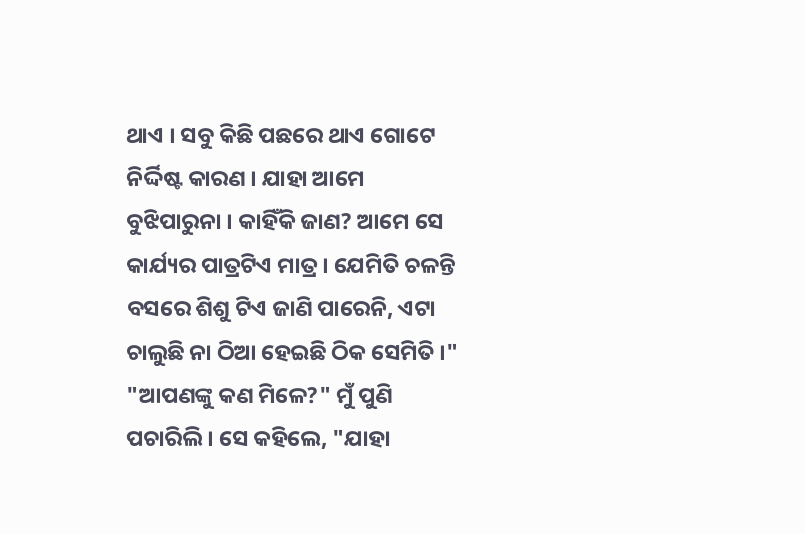ଥାଏ । ସବୁ କିଛି ପଛରେ ଥାଏ ଗୋଟେ ନିର୍ଦ୍ଦିଷ୍ଟ କାରଣ । ଯାହା ଆମେ ବୁଝିପାରୁନା । କାହିଁକି ଜାଣ? ଆମେ ସେ କାର୍ଯ୍ୟର ପାତ୍ରଟିଏ ମାତ୍ର । ଯେମିତି ଚଳନ୍ତି ବସରେ ଶିଶୁ ଟିଏ ଜାଣି ପାରେନି, ଏଟା ଚାଲୁଛି ନା ଠିଆ ହେଇଛି ଠିକ ସେମିତି ।" "ଆପଣଙ୍କୁ କଣ ମିଳେ?" ମୁଁ ପୁଣି ପଚାରିଲି । ସେ କହିଲେ, "ଯାହା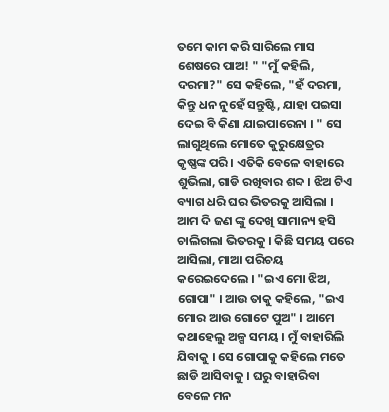ତମେ କାମ କରି ସାରିଲେ ମାସ ଶେଷରେ ପାଅ! " "ମୁଁ କହିଲି, ଦରମା?" ସେ କହିଲେ, "ହଁ ଦରମା, କିନ୍ତୁ ଧନ ନୁହେଁ ସନ୍ତୁଷ୍ଟି, ଯାହା ପଇସା ଦେଇ ବି କିଣା ଯାଇପାରେନା । " ସେ ଲାଗୁଥିଲେ ମୋତେ କୁରୁକ୍ଷେତ୍ରର କୃଷ୍ଣଙ୍କ ପରି । ଏତିକି ବେଳେ ବାହାରେ ଶୁଭିଲା, ଗାଡି ରଖିବାର ଶବ୍ଦ । ଝିଅ ଟିଏ ବ୍ୟାଗ ଧରି ଘର ଭିତରକୁ ଆସିଲା । ଆମ ଦି ଜଣ ଙ୍କୁ ଦେଖି ସାମାନ୍ୟ ହସି ଚାଲିଗଲା ଭିତରକୁ । କିଛି ସମୟ ପରେ ଆସିଲା, ମାଆ ପରିଚୟ କରେଇଦେଲେ । "ଇଏ ମୋ ଝିଅ, ଗୋପା" । ଆଉ ତାକୁ କହିଲେ, "ଇଏ ମୋର ଆଉ ଗୋଟେ ପୁଅ" । ଆମେ କଥାହେଲୁ ଅଳ୍ପ ସମୟ । ମୁଁ ବାହାରିଲି ଯିବାକୁ । ସେ ଗୋପାକୁ କହିଲେ ମତେ ଛାଡି ଆସିବାକୁ । ଘରୁ ବାହାରିବା ବେଳେ ମନ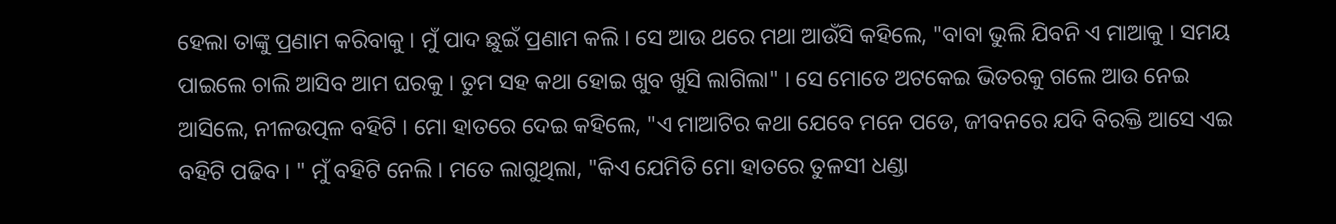ହେଲା ତାଙ୍କୁ ପ୍ରଣାମ କରିବାକୁ । ମୁଁ ପାଦ ଛୁଇଁ ପ୍ରଣାମ କଲି । ସେ ଆଉ ଥରେ ମଥା ଆଉଁସି କହିଲେ, "ବାବା ଭୁଲି ଯିବନି ଏ ମାଆକୁ । ସମୟ ପାଇଲେ ଚାଲି ଆସିବ ଆମ ଘରକୁ । ତୁମ ସହ କଥା ହୋଇ ଖୁବ ଖୁସି ଲାଗିଲା" । ସେ ମୋତେ ଅଟକେଇ ଭିତରକୁ ଗଲେ ଆଉ ନେଇ ଆସିଲେ, ନୀଳଉତ୍ପଳ ବହିଟି । ମୋ ହାତରେ ଦେଇ କହିଲେ, "ଏ ମାଆଟିର କଥା ଯେବେ ମନେ ପଡେ, ଜୀବନରେ ଯଦି ବିରକ୍ତି ଆସେ ଏଇ ବହିଟି ପଢିବ । " ମୁଁ ବହିଟି ନେଲି । ମତେ ଲାଗୁଥିଲା, "କିଏ ଯେମିତି ମୋ ହାତରେ ତୁଳସୀ ଧଣ୍ଡା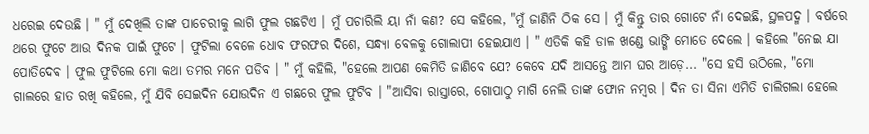ଧରେଇ ଦେଉଛି । " ମୁଁ ଦେଖିଲି ତାଙ୍କ ପାଚେରୀକୁ ଲାଗି ଫୁଲ ଗଛଟିଏ । ମୁଁ ପଚାରିଲି ୟା ନାଁ କଣ? ସେ କହିଲେ, "ମୁଁ ଜାଣିନି ଠିକ ସେ । ମୁଁ କିନ୍ତୁ ତାର ଗୋଟେ ନାଁ ଦେଇଛି, ସ୍ଥଳପଦ୍ମ । ବର୍ଷରେ ଥରେ ଫୁଟେ ଆଉ ଦିନକ ପାଇଁ ଫୁଟେ । ଫୁଟିଲା ବେଳେ ଧୋବ ଫରଫର ଦିଶେ, ସନ୍ଧ୍ୟା ବେଳକୁ ଗୋଲାପୀ ହେଇଯାଏ । " ଏତିକି କହି ଡାଳ ଖଣ୍ଡେ ଭାଙ୍ଗି ମୋତେ ଦେଲେ । କହିଲେ "ନେଇ ଯା ପୋତିଦେଵ । ଫୁଲ ଫୁଟିଲେ ମୋ କଥା ତମର ମନେ ପଡିବ । " ମୁଁ କହିଲି, "ହେଲେ ଆପଣ କେମିତି ଜାଣିବେ ଯେ? କେବେ ଯଦି ଆସନ୍ତେ ଆମ ଘର ଆଡ଼େ... "ସେ ହସି ଉଠିଲେ, "ମୋ ଗାଲରେ ହାତ ରଖି କହିଲେ, ମୁଁ ଯିବି ସେଇଦିନ ଯୋଉଦିନ ଏ ଗଛରେ ଫୁଲ ଫୁଟିବ । "ଆସିବା ରାସ୍ତାରେ, ଗୋପାଠୁ ମାଗି ନେଲି ତାଙ୍କ ଫୋନ ନମ୍ବର । ଦିନ ତା ସିନା ଏମିତି ଚାଲିଗଲା ହେଲେ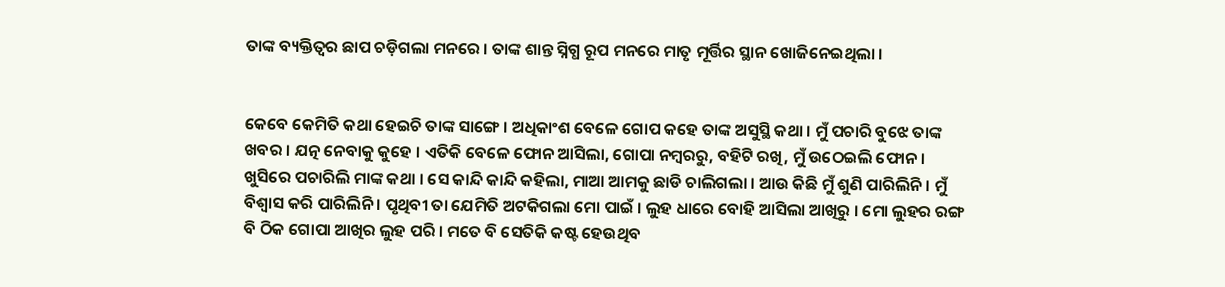ତାଙ୍କ ବ୍ୟକ୍ତିତ୍ୱର ଛାପ ଚଡ଼ିଗଲା ମନରେ । ତାଙ୍କ ଶାନ୍ତ ସ୍ନିଗ୍ଧ ରୂପ ମନରେ ମାତୃ ମୂର୍ତ୍ତିର ସ୍ଥାନ ଖୋଜିନେଇଥିଲା ।


କେବେ କେମିତି କଥା ହେଇଚି ତାଙ୍କ ସାଙ୍ଗେ । ଅଧିକାଂଶ ବେଳେ ଗୋପ କହେ ତାଙ୍କ ଅସୁସ୍ଥି କଥା । ମୁଁ ପଚାରି ବୁଝେ ତାଙ୍କ ଖବର । ଯତ୍ନ ନେବାକୁ କୁହେ । ଏତିକି ବେଳେ ଫୋନ ଆସିଲା, ଗୋପା ନମ୍ବରରୁ, ବହିଟି ରଖି, ମୁଁ ଉଠେଇଲି ଫୋନ । ଖୁସିରେ ପଚାରିଲି ମାଙ୍କ କଥା । ସେ କାନ୍ଦି କାନ୍ଦି କହିଲା, ମାଆ ଆମକୁ ଛାଡି ଚାଲିଗଲା । ଆଉ କିଛି ମୁଁ ଶୁଣି ପାରିଲିନି । ମୁଁ ବିଶ୍ୱାସ କରି ପାରିଲିନି । ପୃଥିବୀ ତା ଯେମିତି ଅଟକିଗଲା ମୋ ପାଇଁ । ଲୁହ ଧାରେ ବୋହି ଆସିଲା ଆଖିରୁ । ମୋ ଲୁହର ରଙ୍ଗ ବି ଠିକ ଗୋପା ଆଖିର ଲୁହ ପରି । ମତେ ବି ସେତିକି କଷ୍ଟ ହେଉଥିବ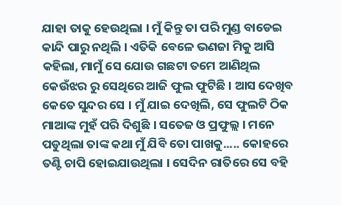ଯାହା ତାକୁ ହେଉଥିଲା । ମୁଁ କିନ୍ତୁ ତା ପରି ମୁଣ୍ଡ ବାଡେଇ କାନ୍ଦି ପାରୁ ନଥିଲି । ଏତିକି ବେଳେ ଭଣଜା ମିକୁ ଆସି କହିଲା, ମାମୁଁ ସେ ଯୋଉ ଗଛଟା ତମେ ଆଣିଥିଲ କେଉଁଝର ରୁ ସେଥିରେ ଆଜି ଫୁଲ ଫୁଟିଛି । ଆସ ଦେଖିବ କେତେ ସୁନ୍ଦର ସେ । ମୁଁ ଯାଇ ଦେଖିଲି, ସେ ଫୁଲଟି ଠିକ ମାଆଙ୍କ ମୁହଁ ପରି ଦିଶୁଛି । ସତେଜ ଓ ପ୍ରଫୁଲ୍ଲ । ମନେ ପଡୁଥିଲା ତାଙ୍କ କଥା ମୁଁ ଯିବି ତୋ ପାଖକୁ..... କୋହରେ ତଣ୍ଟି ଚାପି ହୋଇଯାଉଥିଲା । ସେଦିନ ରାତିରେ ସେ ବହି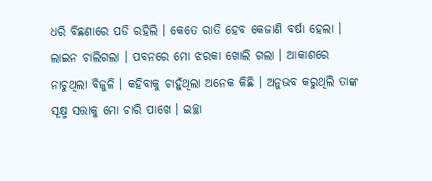ଧରି ବିଛଣାରେ ପଡି ରହିଲି । କେତେ ରାତି ହେବ କେଜାଣି ବର୍ଷା ହେଲା । ଲାଇନ ଚାଲିଗଲା । ପବନରେ ମୋ ଝରକା ଖୋଲି ଗଲା । ଆକାଶରେ ନାଚୁଥିଲା ବିଜୁଳି । କହିବାକୁ ଚାହୁଁଥିଲା ଅନେକ କିଛି । ଅନୁଭବ କରୁଥିଲି ତାଙ୍କ ସୂକ୍ଷ୍ମ ସତ୍ତାକୁ ମୋ ଚାରି ପାଖେ । ଇଚ୍ଛା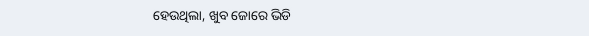ହେଉଥିଲା, ଖୁବ ଜୋରେ ଭିଡି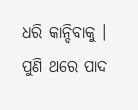ଧରି କାନ୍ଦିବାକୁ । ପୁଣି ଥରେ ପାଦ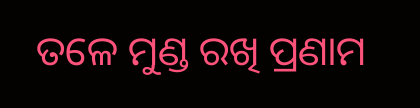ତଳେ ମୁଣ୍ଡ ରଖି ପ୍ରଣାମ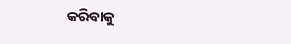କରିବାକୁ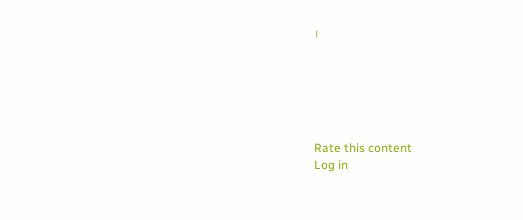।






Rate this content
Log in